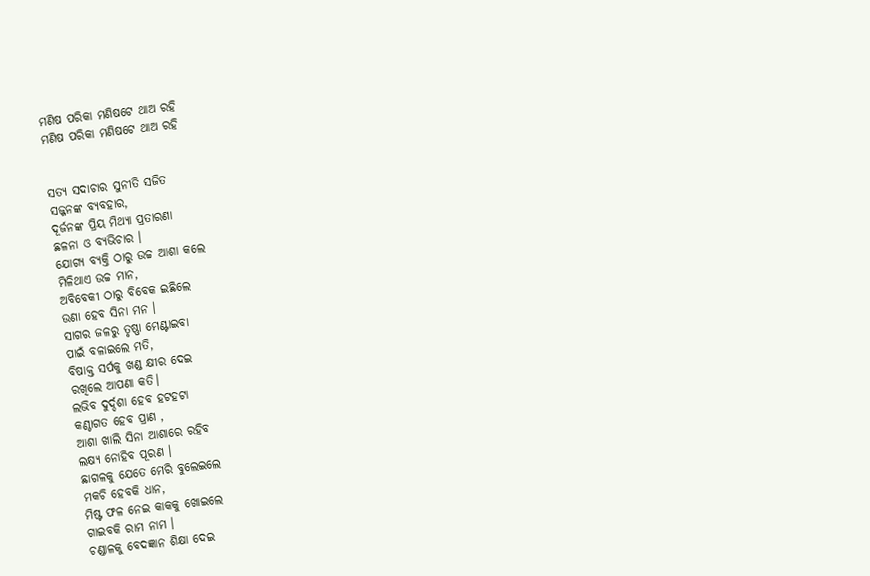ମଣିଷ ପରିକା ମଣିଷଟେ ଥାଅ ରହି
ମଣିଷ ପରିକା ମଣିଷଟେ ଥାଅ ରହି


ସତ୍ୟ ସଦାଚାର ସୁନୀତି ସଜିତ
ସଜ୍ଜନଙ୍କ ବ୍ୟବହାର,
ଦୂର୍ଜନଙ୍କ ପ୍ରିୟ ମିଥ୍ୟା ପ୍ରତାରଣା
ଛଳନା ଓ ବ୍ୟଭିଚାର ।
ଯୋଗ୍ୟ ବ୍ୟକ୍ତି ଠାରୁ ଉଚ୍ଚ ଆଶା କଲେ
ମିଳିଥାଏ ଉଚ୍ଚ ମାନ,
ଅବିବେକୀ ଠାରୁ ବିବେକ ଇଛିଲେ
ଉଣା ହେବ ସିନା ମନ ।
ସାଗର ଜଳରୁ ତୃଷ୍ଣା ମେଣ୍ଟାଇବା
ପାଇଁ ବଳାଇଲେ ମତି,
ବିଷାକ୍ତ ସର୍ପକୁ ଖଣ୍ଡ କ୍ଷୀର ଦେଇ
ରଖିଲେ ଆପଣା କତି।
ଲଭିବ ଦୁର୍ଦ୍ଦଶା ହେବ ହଟହଟା
କଣ୍ଠାଗତ ହେବ ପ୍ରାଣ ,
ଆଶା ଖାଲି ସିନା ଆଶାରେ ରହିବ
ଲକ୍ଷ୍ୟ ନୋହିବ ପୂରଣ ।
ଛାଗଳକୁ ଯେତେ ମେରି ବୁଲେଇଲେ
ମକଚି ହେବକି ଧାନ,
ମିଷ୍ଟ ଫଳ ନେଇ କାକକୁ ଖୋଇଲେ
ଗାଇବକି ରାମ ନାମ ।
ଚଣ୍ଡାଳକୁ ବେଦଜ୍ଞାନ ଶିକ୍ଷା ଦେଇ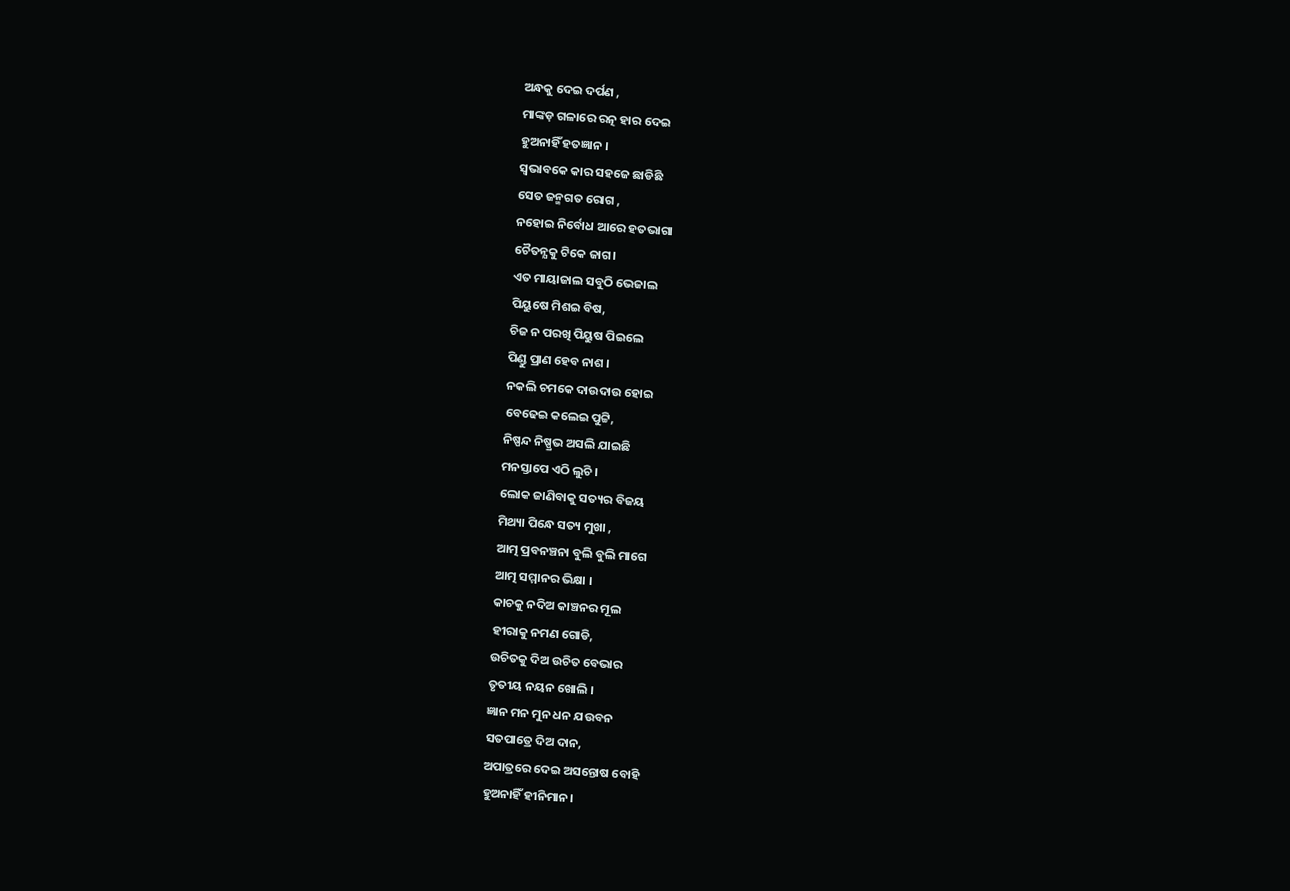ଅନ୍ଧକୁ ଦେଇ ଦର୍ପଣ ,
ମାଙ୍କଡ଼ ଗଳାରେ ରତ୍ନ ହାର ଦେଇ
ହୁଅନାହିଁ ହତଜ୍ଞାନ ।
ସ୍ୱଭାବକେ କାର ସହଜେ ଛାଡିଛି
ସେତ ଜନ୍ମଗତ ରୋଗ ,
ନହୋଇ ନିର୍ବୋଧ ଆରେ ହତଭାଗା
ଚୈତନ୍ଯକୁ ଟିକେ ଜାଗ।
ଏତ ମାୟାଜାଲ ସବୁଠି ଭେଜାଲ
ପିୟୁଷେ ମିଶଇ ବିଷ,
ଚିଜ ନ ପରଖି ପିୟୁଷ ପିଇଲେ
ପିଣ୍ଡୁ ପ୍ରାଣ ହେବ ନାଶ ।
ନକଲି ଚମକେ ଦାଉଦାଉ ହୋଇ
ବେଢେଇ କଲେଇ ପୁଟ୍ଟି,
ନିଷ୍ପନ୍ଦ ନିଷ୍ପ୍ରଭ ଅସଲି ଯାଇଛି
ମନସ୍ତାପେ ଏଠି ଲୁଚି ।
ଲୋକ ଜାଣିବାକୁ ସତ୍ୟର ବିଜୟ
ମିଥ୍ୟା ପିନ୍ଧେ ସତ୍ୟ ମୁଖା ,
ଆତ୍ମ ପ୍ରବନଞ୍ଚନା ବୁଲି ବୁଲି ମାଗେ
ଆତ୍ମ ସମ୍ମାନର ଭିକ୍ଷା ।
କାଚକୁ ନଦିଅ କାଞ୍ଚନର ମୂଲ
ହୀରାକୁ ନମଣ ଗୋଡି,
ଉଚିତକୁ ଦିଅ ଉଚିତ ବେଭାର
ତୃତୀୟ ନୟନ ଖୋଲି ।
ଜ୍ଞାନ ମନ ମୁନ ଧନ ଯଉବନ
ସତପାତ୍ରେ ଦିଅ ଦାନ,
ଅପାତ୍ରରେ ଦେଇ ଅସନ୍ତୋଷ ବୋହି
ହୁଅନାହିଁ ହୀନିମାନ।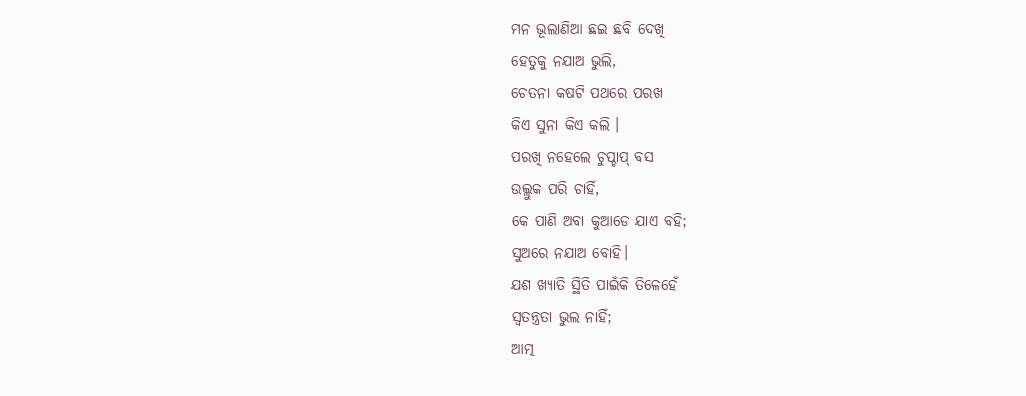ମନ ଭୂଲାଣିଆ ଛଇ ଛବି ଦେଖି
ହେତୁକୁ ନଯାଅ ଭୁଲି,
ଚେତନା କଷଟି ପଥରେ ପରଖ
କିଏ ସୁନା କିଏ କଲି ।
ପରଖି ନହେଲେ ଚୁପ୍ଚାପ୍ ବସ
ଉଲ୍ଲୁକ ପରି ଚାହିଁ,
କେ ପାଣି ଅବା କୁଆଡେ ଯାଏ ବହି;
ସୁଅରେ ନଯାଅ ବୋହି।
ଯଶ ଖ୍ୟାତି ସ୍ଥିତି ପାଇଁକି ତିଳେହେଁ
ସ୍ୱତନ୍ତ୍ରତା ଭୁଲ ନାହିଁ;
ଆତ୍ମ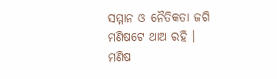ସମ୍ମାନ ଓ ନୈତିକତା ଜଗି
ମଣିଷଟେ ଥାଅ ରହି ।
ମଣିଷ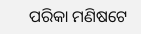ପରିକା ମଣିଷଟେ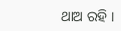ଥାଅ ରହି ।